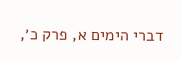דברי הימים א, פרק כ׳,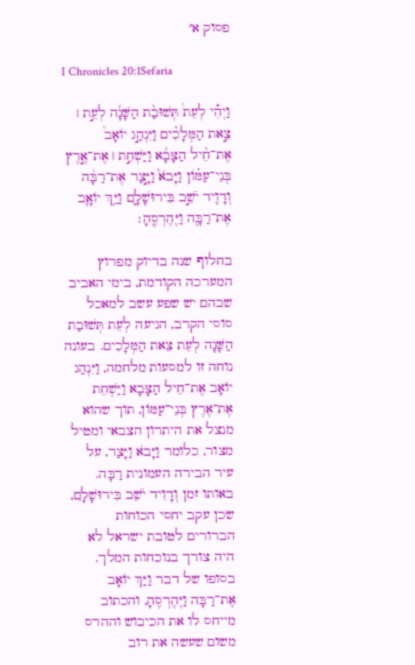פסוק א׳

I Chronicles 20:1Sefaria

וַיְהִ֡י לְעֵת֩ תְּשׁוּבַ֨ת הַשָּׁנָ֜ה לְעֵ֣ת ׀ צֵ֣את הַמְּלָכִ֗ים וַיִּנְהַ֣ג יוֹאָב֩ אֶת־חֵ֨יל הַצָּבָ֜א וַיַּשְׁחֵ֣ת ׀ אֶת־אֶ֣רֶץ בְּנֵי־עַמּ֗וֹן וַיָּבֹא֙ וַיָּ֣צַר אֶת־רַבָּ֔ה וְדָוִ֖יד יֹשֵׁ֣ב בִּירוּשָׁלָ֑͏ִם וַיַּ֥ךְ יוֹאָ֛ב אֶת־רַבָּ֖ה וַיֶּהֶרְסֶֽהָ׃

בחלוף שנה בדיוק מפרוץ המערכה הקודמת, בימי האביב שבהם יש שפע עשב למאכל סוסי הקרב, הגיעה לְעֵת תְּשׁוּבַת הַשָּׁנָה לְעֵת צֵאת הַמְּלָכִים. בעונה נוחה זו למסעות מלחמה, וַיִּנְהַג יוֹאָב אֶת־חֵיל הַצָּבָא וַיַּשְׁחֵת אֶת־אֶרֶץ בְּנֵי־עַמּוֹן, תוך שהוא מנצל את היתרון הצבאי ומטיל מצור, כלומר וַיָּבֹא וַיָּצַר, על עיר הבירה העמונית רַבָּה. באותו זמן וְדָוִיד יֹשֵׁב בִּירוּשָׁלִָם, שכן עקב יחסי הכוחות הברורים לטובת ישראל לא היה צורך בנוכחות המלך. בסופו של דבר וַיַּךְ יוֹאָב אֶת־רַבָּה וַיֶּהֶרְסֶהָ, והכתוב מייחס לו את הכיבוש וההרס משום שעשה את רוב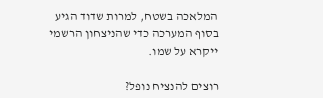המלאכה בשטח, למרות שדוד הגיע בסוף המערכה כדי שהניצחון הרשמי ייקרא על שמו.

רוצים להנציח נופל?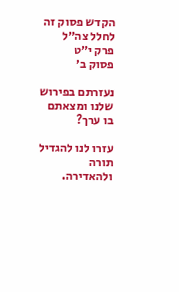הקדש פסוק זה לחלל צה״ל
פרק י״ט
פסוק ב׳

נעזרתם בפירוש שלנו ומצאתם בו ערך?

עזרו לנו להגדיל תורה ולהאדירה.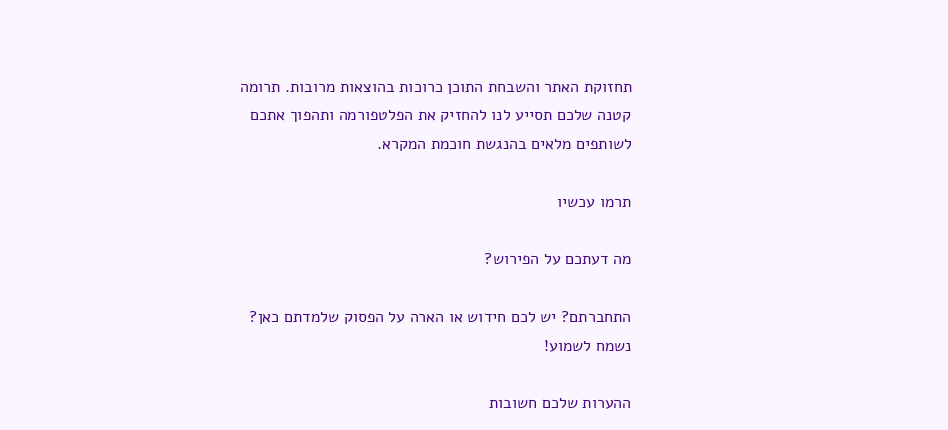תחזוקת האתר והשבחת התוכן כרוכות בהוצאות מרובות. תרומה קטנה שלכם תסייע לנו להחזיק את הפלטפורמה ותהפוך אתכם לשותפים מלאים בהנגשת חוכמת המקרא.

תרמו עכשיו

מה דעתכם על הפירוש?

התחברתם? יש לכם חידוש או הארה על הפסוק שלמדתם כאן? נשמח לשמוע!

ההערות שלכם חשובות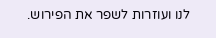לנו ועוזרות לשפר את הפירוש.